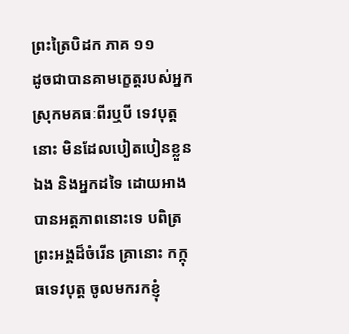ព្រះត្រៃបិដក ភាគ ១១
ដូចជាបានគាមក្ខេត្តរបស់អ្នកស្រុកមគធៈពីរឬបី ទេវបុត្តនោះ មិនដែលបៀតបៀនខ្លួនឯង និងអ្នកដទៃ ដោយអាងបានអត្តភាពនោះទេ បពិត្រព្រះអង្គដ៏ចំរើន គ្រានោះ កក្កុធទេវបុត្ត ចូលមករកខ្ញុំ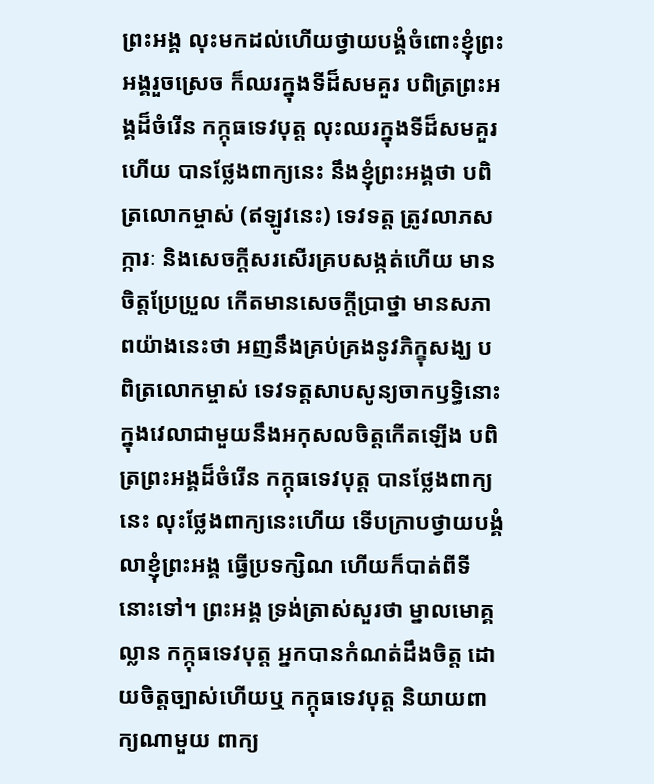ព្រះអង្គ លុះមកដល់ហើយថ្វាយបង្គំចំពោះខ្ញុំព្រះអង្គរួចស្រេច ក៏ឈរក្នុងទីដ៏សមគួរ បពិត្រព្រះអង្គដ៏ចំរើន កក្កុធទេវបុត្ត លុះឈរក្នុងទីដ៏សមគួរហើយ បានថ្លែងពាក្យនេះ នឹងខ្ញុំព្រះអង្គថា បពិត្រលោកម្ចាស់ (ឥឡូវនេះ) ទេវទត្ត ត្រូវលាភសក្ការៈ និងសេចក្តីសរសើរគ្របសង្កត់ហើយ មានចិត្តប្រែប្រួល កើតមានសេចក្តីប្រាថ្នា មានសភាពយ៉ាងនេះថា អញនឹងគ្រប់គ្រងនូវភិក្ខុសង្ឃ បពិត្រលោកម្ចាស់ ទេវទត្តសាបសូន្យចាកឫទ្ធិនោះ ក្នុងវេលាជាមួយនឹងអកុសលចិត្តកើតឡើង បពិត្រព្រះអង្គដ៏ចំរើន កក្កុធទេវបុត្ត បានថ្លែងពាក្យនេះ លុះថ្លែងពាក្យនេះហើយ ទើបក្រាបថ្វាយបង្គំលាខ្ញុំព្រះអង្គ ធ្វើប្រទក្សិណ ហើយក៏បាត់ពីទីនោះទៅ។ ព្រះអង្គ ទ្រង់ត្រាស់សួរថា ម្នាលមោគ្គល្លាន កក្កុធទេវបុត្ត អ្នកបានកំណត់ដឹងចិត្ត ដោយចិត្តច្បាស់ហើយឬ កក្កុធទេវបុត្ត និយាយពាក្យណាមួយ ពាក្យ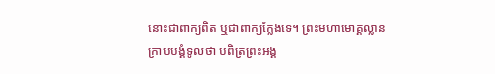នោះជាពាក្យពិត ឬជាពាក្យក្លែងទេ។ ព្រះមហាមោគ្គល្លាន ក្រាបបង្គំទូលថា បពិត្រព្រះអង្គ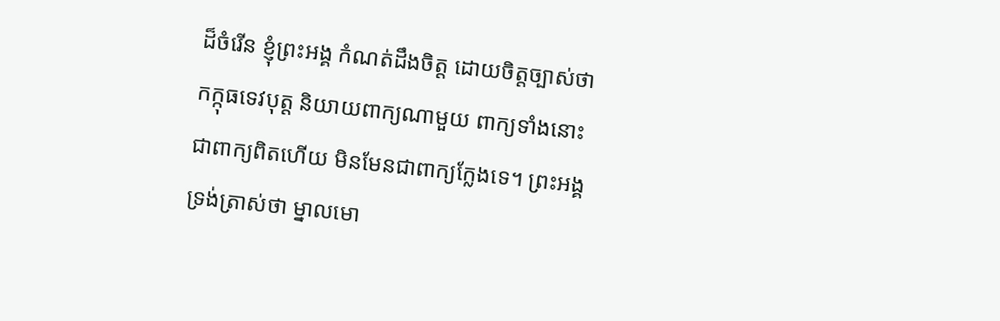ដ៏ចំរើន ខ្ញុំព្រះអង្គ កំណត់ដឹងចិត្ត ដោយចិត្តច្បាស់ថា កក្កុធទេវបុត្ត និយាយពាក្យណាមួយ ពាក្យទាំងនោះ ជាពាក្យពិតហើយ មិនមែនជាពាក្យក្លែងទេ។ ព្រះអង្គ ទ្រង់ត្រាស់ថា ម្នាលមោ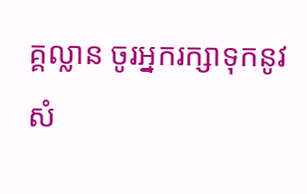គ្គល្លាន ចូរអ្នករក្សាទុកនូវសំ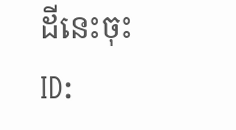ដីនេះចុះ
ID: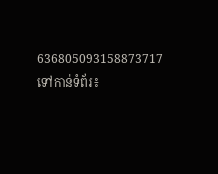636805093158873717
ទៅកាន់ទំព័រ៖